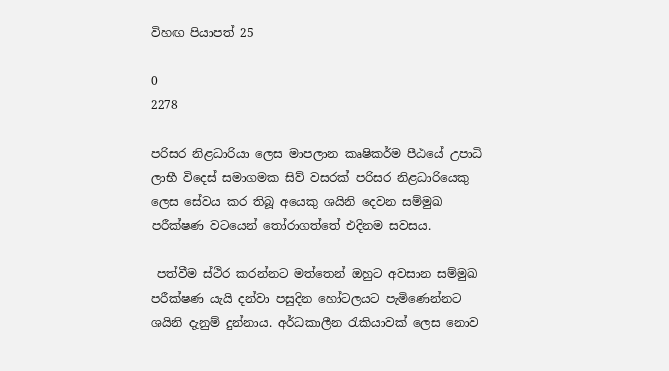විහඟ පියාපත් 25

0
2278

පරිසර නිළධාරියා ලෙස මාපලාන කෘෂිකර්ම පීඨයේ උපාධි ලාභී විදෙස් සමාගමක සිව් වසරක් පරිසර නිළධාරියෙකු ලෙස සේවය කර තිබූ අයෙකු ශයිනි දෙවන සම්මුඛ පරීක්ෂණ වටයෙන් තෝරාගත්තේ එදිනම සවසය.

 පත්වීම ස්ථිර කරන්නට මත්තෙන් ඔහුට අවසාන සම්මුඛ පරීක්ෂණ යැයි දන්වා පසුදින හෝටලයට පැමිණෙන්නට ශයිනි දැනුම් දුන්නාය. අර්ධකාලීන රැකියාවක් ලෙස නොව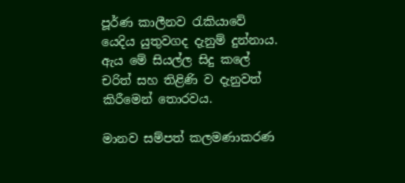පූර්ණ කාලීනව රැකියාවේ යෙදිය යුතුවගද දැනුම් දුන්නාය.  ඇය මේ සියල්ල සිදු කලේ චරිත් සහ තිළිණි ව දැනුවත් කිරීමෙන් තොරවය.

මානව සම්පත් කලමණාකරණ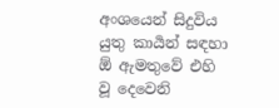අංශයෙන් සිදුවිය යුතු කාර්‍යන් සඳහා ඕ ඇමතුවේ එහි වූ දෙවෙනි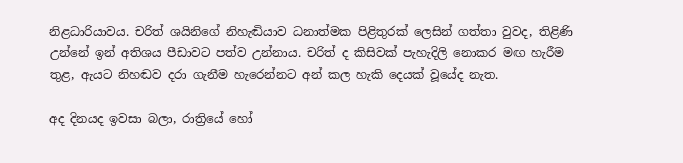නිළධාරියාවය. චරිත් ශයිනිගේ නිහැඬියාව ධනාත්මක පිළිතුරක් ලෙසින් ගත්තා වුවද, තිළිණි උන්නේ ඉන් අතිශය පීඩාවට පත්ව උන්නාය. චරිත් ද කිසිවක් පැහැදිලි නොකර මඟ හැරීම තුළ, ඇයට නිහඬව දරා ගැනීම හැරෙන්නට අන් කල හැකි දෙයක් වූයේද නැත.

අද දිනයද ඉවසා බලා, රාත්‍රියේ හෝ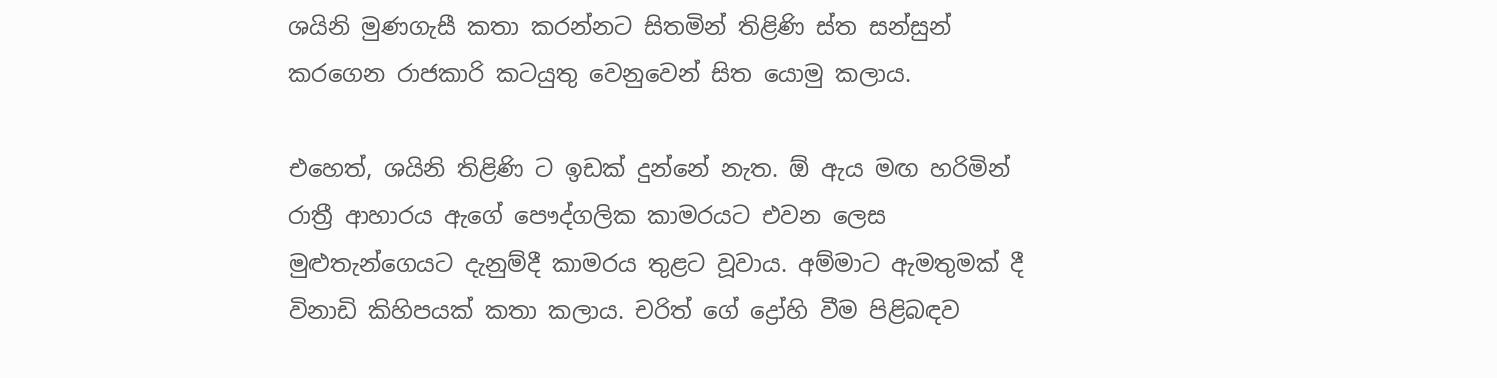ශයිනි මුණගැසී කතා කරන්නට සිතමින් තිළිණි ස්ත සන්සුන් කරගෙන රාජකාරි කටයුතු වෙනුවෙන් සිත යොමු කලාය.

එහෙත්, ශයිනි තිළිණි ට ඉඩක් දුන්නේ නැත. ඕ ඇය මඟ හරිමින් රාත්‍රී ආහාරය ඇගේ පෞද්ගලික කාමරයට එවන ලෙස මුළුතැන්ගෙයට දැනුම්දී කාමරය තුළට වූවාය. අම්මාට ඇමතුමක් දී විනාඩි කිහිපයක් කතා කලාය. චරිත් ගේ ද්‍රෝහි වීම පිළිබඳව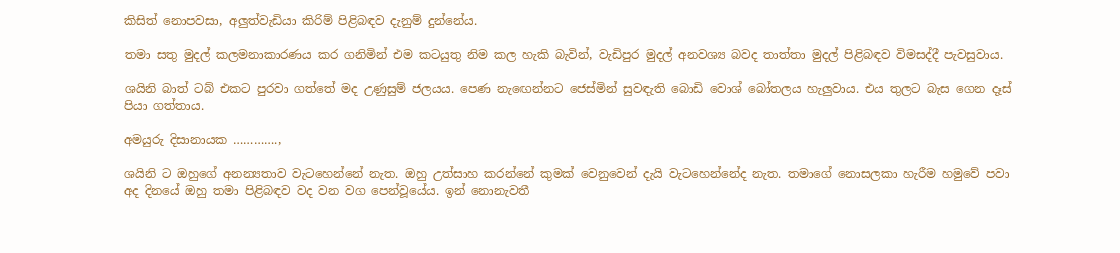කිසිත් නොපවසා, අලුත්වැඩියා කිරිම් පිළිබඳව දැනුම් දුන්නේය.

තමා සතු මුදල් කලමනාකාරණය කර ගනිමින් එම කටයුතු නිම කල හැකි බැවින්, වැඩිපුර මුදල් අනවශ්‍ය බවද තාත්තා මුදල් පිළිබඳව විමසද්දී පැවසුවාය.

ශයිනි බාත් ටබ් එකට පුරවා ගත්තේ මද උණුසුම් ජලයය. පෙණ නැඟෙන්නට ජෙස්මින් සුවඳැති බොඩි වොශ් බෝතලය හැලුවාය. එය තුලට බැස ගෙන දෑස් පියා ගත්තාය.

අමයුරු දිසානායක ………….,

ශයිනි ට ඔහුගේ අනන්‍යතාව වැටහෙන්නේ නැත. ඔහු උත්සාහ කරන්නේ කුමක් වෙනුවෙන් දැයි වැටහෙන්නේද නැත. තමාගේ නොසලකා හැරීම හමුවේ පවා අද දිනයේ ඔහු තමා පිළිබඳව වද වන වග පෙන්වූයේය. ඉන් නොනැවතී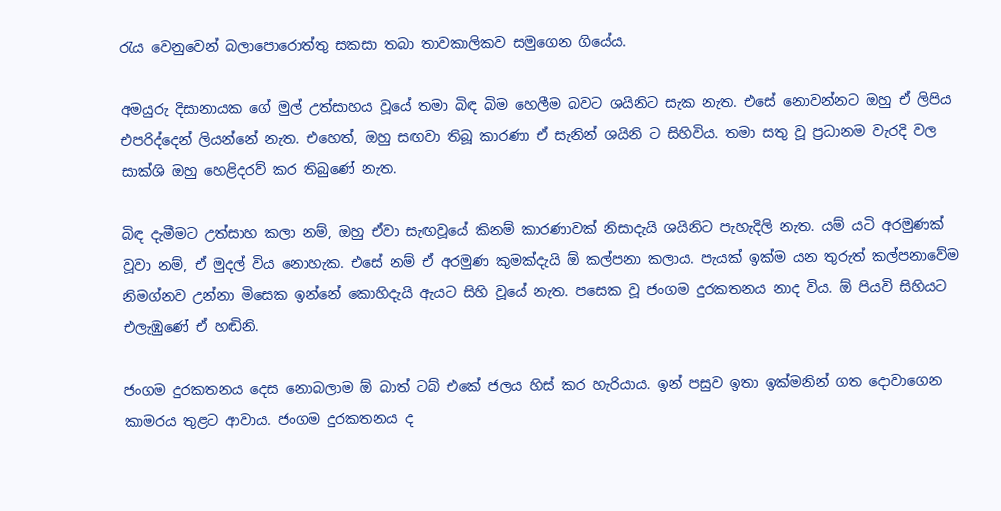රැය වෙනුවෙන් බලාපොරොත්තු සකසා තබා තාවකාලිකව සමුගෙන ගියේය.

අමයුරු දිසානායක ගේ මුල් උත්සාහය වූයේ තමා බිඳ බිම හෙලීම බවට ශයිනිට සැක නැත. එසේ නොවන්නට ඔහු ඒ ලිපිය එපරිද්දෙන් ලියන්නේ නැත. එහෙත්, ඔහු සඟවා තිබූ කාරණා ඒ සැනින් ශයිනි ට සිහිවිය. තමා සතු වූ ප්‍රධානම වැරදි වල සාක්ශි ඔහු හෙළිදරව් කර තිබුණේ නැත.

බිඳ දැමීමට උත්සාහ කලා නම්, ඔහු ඒවා සැඟවූයේ කිනම් කාරණාවක් නිසාදැයි ශයිනිට පැහැදිලි නැත. යම් යටි අරමුණක් වූවා නම්, ඒ මුදල් විය නොහැක. එසේ නම් ඒ අරමුණ කුමක්දැයි ඕ කල්පනා කලාය. පැයක් ඉක්ම යන තුරුත් කල්පනාවේම නිමග්නව උන්නා මිසෙක ඉන්නේ කොහිදැයි ඇයට සිහි වූයේ නැත. පසෙක වූ ජංගම දුරකතනය නාද විය. ඕ පියවි සිහියට එලැඹුණේ ඒ හඬිනි.

ජංගම දුරකතනය දෙස නොබලාම ඕ බාත් ටබ් එකේ ජලය හිස් කර හැරියාය. ඉන් පසුව ඉතා ඉක්මනින් ගත දොවාගෙන කාමරය තුළට ආවාය. ජංගම දුරකතනය ද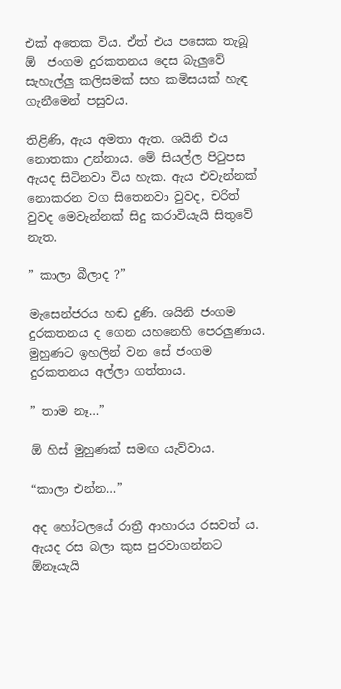එක් අතෙක විය. ඒත් එය පසෙක තැබූ ඕ  ජංගම දුරකතනය දෙස බැලුවේ සැහැල්ලු කලිසමක් සහ කමිසයක් හැඳ ගැනීමෙන් පසුවය.

තිළිණි, ඇය අමතා ඇත. ශයිනි එය නොතකා උන්නාය. මේ සියල්ල පිටුපස ඇයද සිටිනවා විය හැක. ඇය එවැන්නක් නොකරන වග සිතෙනවා වුවද, චරිත් වුවද මෙවැන්නක් සිදු කරාවියැයි සිතුවේ නැත.

” කාලා බීලාද ?”

මැසෙන්ජරය හඬ දුණි. ශයිනි ජංගම දුරකතනය ද ගෙන යහනෙහි පෙරලුණාය. මුහුණට ඉහලින් වන සේ ජංගම දුරකතනය අල්ලා ගත්තාය.

” තාම නෑ…”

ඕ හිස් මුහුණක් සමඟ යැව්වාය.

“කාලා එන්න…”

අද හෝටලයේ රාත්‍රී ආහාරය රසවත් ය. ඇයද රස බලා කුස පුරවාගන්නට ඕනෑයැයි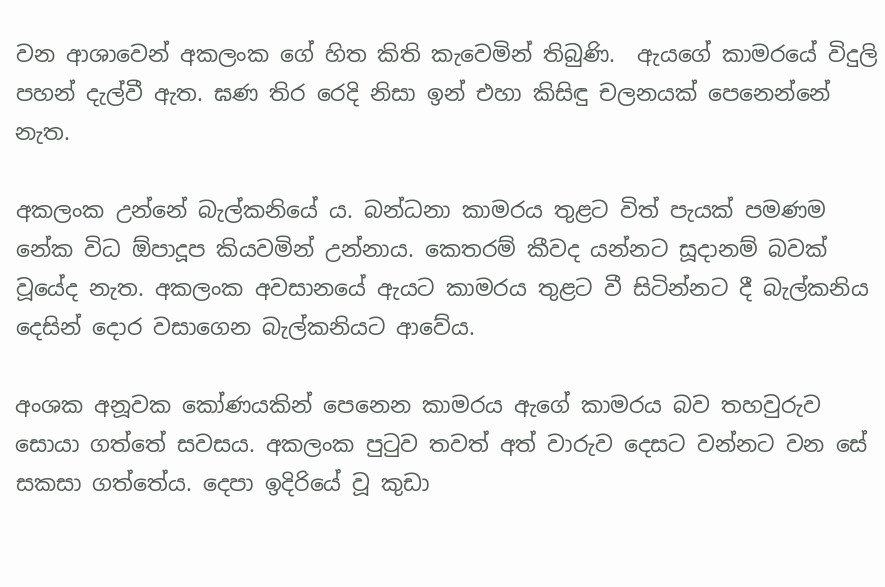වන ආශාවෙන් අකලංක ගේ හිත කිති කැවෙමින් තිබුණි.  ඇයගේ කාමරයේ විදුලි පහන් දැල්වී ඇත. ඝණ තිර රෙදි නිසා ඉන් එහා කිසිඳු චලනයක් පෙනෙන්නේ නැත.

අකලංක උන්නේ බැල්කනියේ ය. බන්ධනා කාමරය තුළට විත් පැයක් පමණම නේක විධ ඕපාදූප කියවමින් උන්නාය. කෙතරම් කීවද යන්නට සූදානම් බවක් වූයේද නැත. අකලංක අවසානයේ ඇයට කාමරය තුළට වී සිටින්නට දී බැල්කනිය දෙසින් දොර වසාගෙන බැල්කනියට ආවේය.

අංශක අනූවක කෝණයකින් පෙනෙන කාමරය ඇගේ කාමරය බව තහවුරුව සොයා ගත්තේ සවසය. අකලංක පුටුව තවත් අත් වාරුව දෙසට වන්නට වන සේ සකසා ගත්තේය. දෙපා ඉදිරියේ වූ කුඩා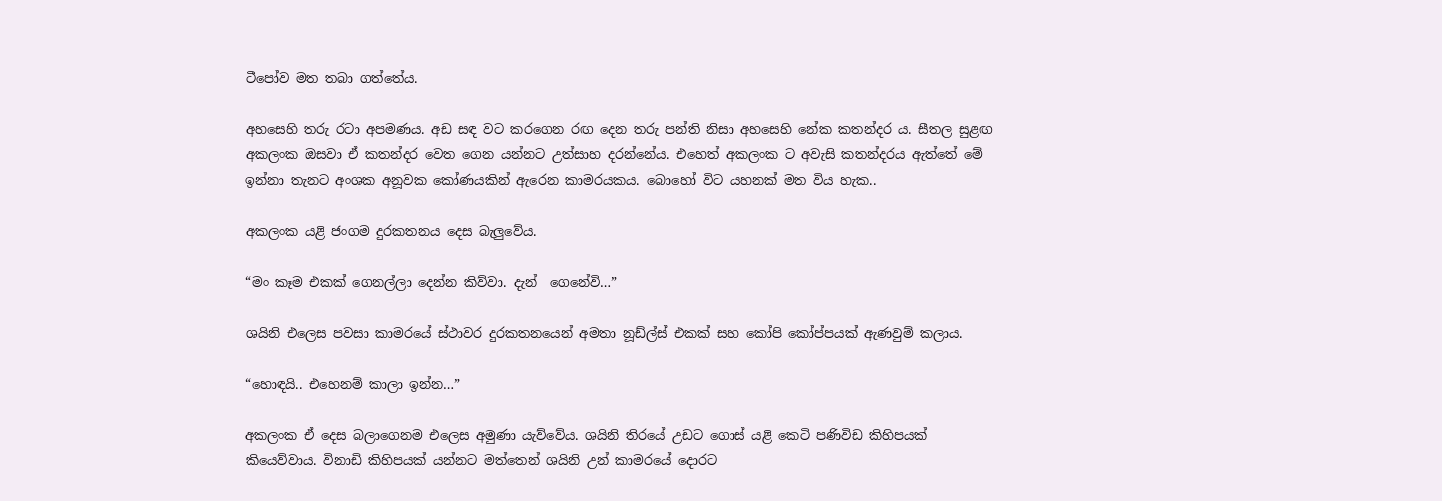ටීපෝව මත තබා ගත්තේය.

අහසෙහි තරු රටා අපමණය. අඩ සඳ වට කරගෙන රඟ දෙන තරු පන්ති නිසා අහසෙහි නේක කතන්දර ය. සීතල සුළඟ අකලංක ඔසවා ඒ කතන්දර වෙත ගෙන යන්නට උත්සාහ දරන්නේය. එහෙත් අකලංක ට අවැසි කතන්දරය ඇත්තේ මේ ඉන්නා තැනට අංශක අනූවක කෝණයකින් ඇරෙන කාමරයකය. බොහෝ විට යහනක් මත විය හැක..

අකලංක යළි ජංගම දුරකතනය දෙස බැලුවේය.

“මං කෑම එකක් ගෙනල්ලා දෙන්න කිව්වා. දැන්  ගෙනේවි…”

ශයිනි එලෙස පවසා කාමරයේ ස්ථාවර දුරකතනයෙන් අමතා නූඩ්ල්ස් එකක් සහ කෝපි කෝප්පයක් ඇණවුම් කලාය.

“හොඳයි.. එහෙනම් කාලා ඉන්න…”

අකලංක ඒ දෙස බලාගෙනම එලෙස අමුණා යැව්වේය. ශයිනි තිරයේ උඩට ගොස් යළි කෙටි පණිවිඩ කිහිපයක් කියෙව්වාය. විනාඩි කිහිපයක් යන්නට මත්තෙන් ශයිනි උන් කාමරයේ දොරට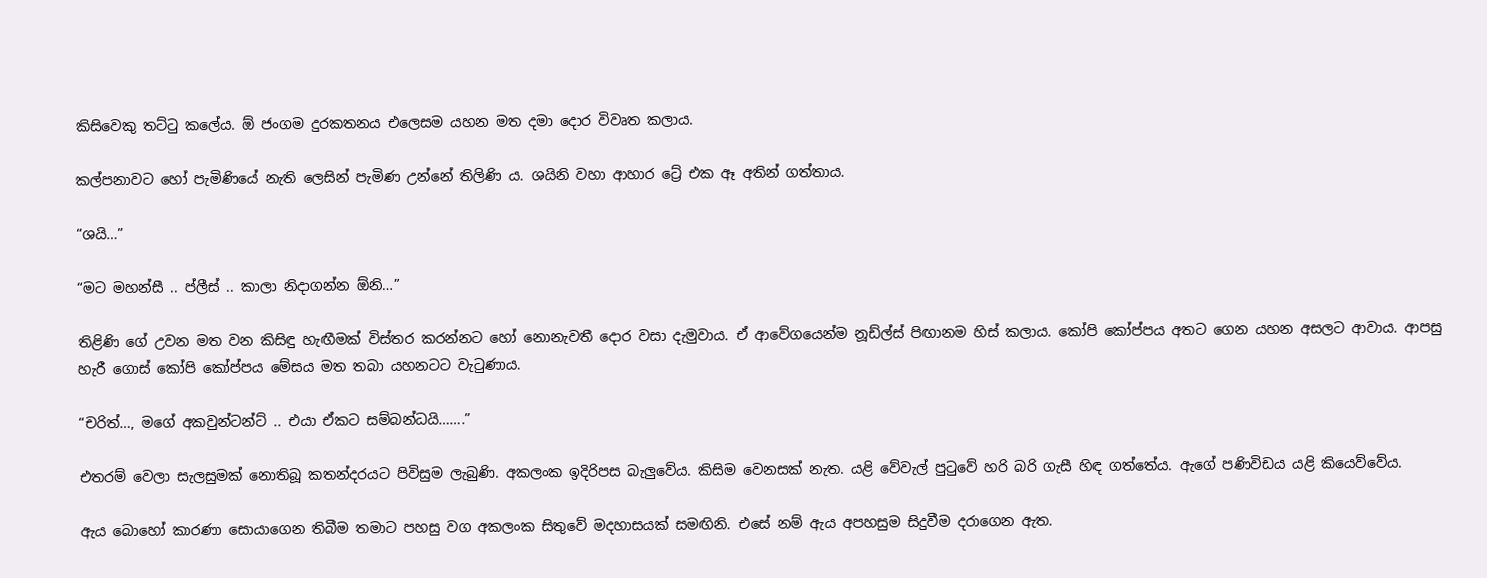කිසිවෙකු තට්ටු කලේය. ඕ ජංගම දුරකතනය එලෙසම යහන මත දමා දොර විවෘත කලාය.

කල්පනාවට හෝ පැමිණියේ නැති ලෙසින් පැමිණ උන්නේ තිලිණි ය. ශයිනි වහා ආහාර ට්‍රේ එක ඈ අතින් ගත්තාය.

“ශයි…”

“මට මහන්සී .. ප්ලීස් .. කාලා නිදාගන්න ඕනි…”

තිළිණි ගේ උවන මත වන කිසිඳු හැඟීමක් විස්තර කරන්නට හෝ නොනැවතී දොර වසා දැමුවාය. ඒ ආවේගයෙන්ම නූඩ්ල්ස් පිඟානම හිස් කලාය. කෝපි කෝප්පය අතට ගෙන යහන අසලට ආවාය. ආපසු හැරී ගොස් කෝපි කෝප්පය මේසය මත තබා යහනටට වැටුණාය.

“චරිත්…, මගේ අකවුන්ටන්ට් .. එයා ඒකට සම්බන්ධයි…….”

එතරම් වෙලා සැලසුමක් නොතිබූ කතන්දරයට පිවිසුම ලැබුණි. අකලංක ඉදිරිපස බැලුවේය. කිසිම වෙනසක් නැත. යළි වේවැල් පුටුවේ හරි බරි ගැසී හිඳ ගත්තේය. ඇගේ පණිවිඩය යළි කියෙව්වේය.

ඇය බොහෝ කාරණා සොයාගෙන තිබීම තමාට පහසු වග අකලංක සිතුවේ මදහාසයක් සමඟිනි. එසේ නම් ඇය අපහසුම සිදුවීම දරාගෙන ඇත.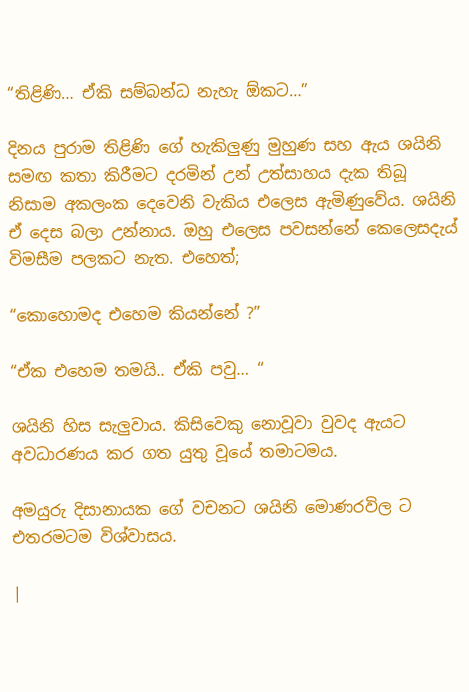“තිළිණි… ඒකි සම්බන්ධ නැහැ ඕකට…”

දිනය පුරාම තිළිණි ගේ හැකිලුණු මුහුණ සහ ඇය ශයිනි සමඟ කතා කිරීමට දරමින් උන් උත්සාහය දැක තිබූ නිසාම අකලංක දෙවෙනි වැකිය එලෙස ඇමිණුවේය. ශයිනි ඒ දෙස බලා උන්නාය. ඔහු එලෙස පවසන්නේ කෙලෙසදැය් විමසීම පලකට නැත. එහෙත්;

“කොහොමද එහෙම කියන්නේ ?”

“ඒක එහෙම තමයි.. ඒකි පවු… “

ශයිනි හිස සැලුවාය. කිසිවෙකු නොවූවා වුවද ඇයට අවධාරණය කර ගත යුතු වූයේ තමාටමය.

අමයුරු දිසානායක ගේ වචනට ශයිනි මොණරවිල ට එතරමටම විශ්වාසය.

|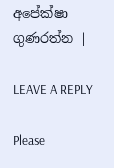අපේක්ෂා ගුණරත්න |

LEAVE A REPLY

Please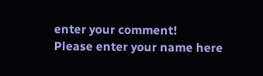enter your comment!
Please enter your name here